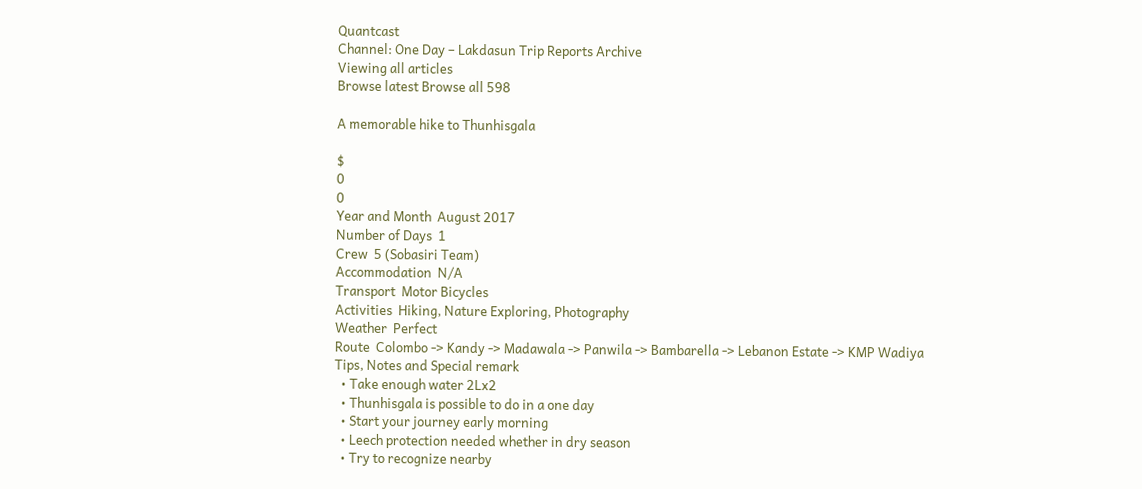Quantcast
Channel: One Day – Lakdasun Trip Reports Archive
Viewing all articles
Browse latest Browse all 598

A memorable hike to Thunhisgala

$
0
0
Year and Month  August 2017
Number of Days  1
Crew  5 (Sobasiri Team)
Accommodation  N/A
Transport  Motor Bicycles
Activities  Hiking, Nature Exploring, Photography
Weather  Perfect
Route  Colombo -> Kandy -> Madawala -> Panwila -> Bambarella -> Lebanon Estate -> KMP Wadiya
Tips, Notes and Special remark
  • Take enough water 2Lx2
  • Thunhisgala is possible to do in a one day
  • Start your journey early morning
  • Leech protection needed whether in dry season
  • Try to recognize nearby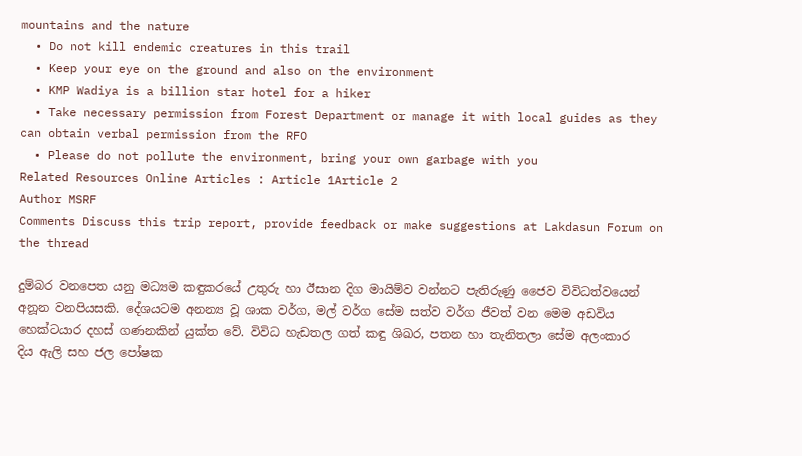mountains and the nature
  • Do not kill endemic creatures in this trail
  • Keep your eye on the ground and also on the environment
  • KMP Wadiya is a billion star hotel for a hiker
  • Take necessary permission from Forest Department or manage it with local guides as they can obtain verbal permission from the RFO
  • Please do not pollute the environment, bring your own garbage with you
Related Resources Online Articles : Article 1Article 2
Author MSRF
Comments Discuss this trip report, provide feedback or make suggestions at Lakdasun Forum on the thread

දුම්බර වනපෙත යනු මධ්‍යම කඳුකරයේ උතුරු හා ඊසාන දිග මායිම්ව වන්නට පැතිරුණු ජෛව විවිධත්වයෙන් අනූන වනපියසකි. දේශයටම අනන්‍ය වූ ශාක වර්ග, මල් වර්ග සේම සත්ව වර්ග ජීවත් වන මෙම අඩවිය හෙක්ටයාර දහස් ගණනකින් යුක්ත වේ. විවිධ හැඩතල ගත් කඳු ශිඛර, පතන හා තැනිතලා සේම අලංකාර දිය ඇලි සහ ජල පෝෂක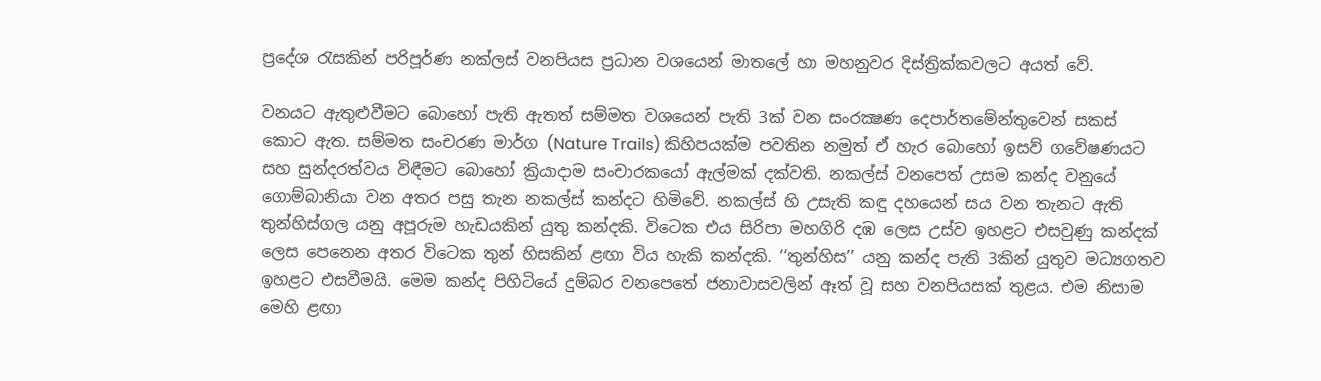ප්‍රදේශ රැසකින් පරිපූර්ණ නක්ලස් වනපියස ප්‍රධාන වශයෙන් මාතලේ හා මහනුවර දිස්ත්‍රික්කවලට අයත් වේ.

වනයට ඇතුළුවීමට බොහෝ පැති ඇතත් සම්මත වශයෙන් පැති 3ක් වන සංරක්‍ෂණ දෙපාර්තමේන්තුවෙන් සකස් කොට ඇත. සම්මත සංචරණ මාර්ග (Nature Trails) කිහිපයක්ම පවතින නමුත් ඒ හැර බොහෝ ඉසව් ගවේෂණයට සහ සුන්දරත්වය විඳීමට බොහෝ ක්‍රියාද‌ාම සංචාරකයෝ ඇල්මක් දක්වති. නකල්ස් වනපෙත් උසම කන්ද වනුයේ ගොම්බානියා වන අතර පසු තැන නකල්ස් කන්දට හිමිවේ. නකල්ස් හි උසැති කඳු දහයෙන් සය වන තැනට ඇති තුන්හිස්ගල යනු අපූරුම හැඩයකින් යුතු කන්දකි. විටෙක එය සිරිපා මහගිරි දඹ ලෙස උස්ව ඉහළට එසවුණු කන්දක් ලෙස පෙනෙන අතර විටෙක තුන් හිසකින් ළඟා විය හැකි කන්දකි. ‘‘තුන්හිස’’ යනු කන්ද පැති 3කින් යුතුව මධ්‍යගතව ඉහළට එසවීමයි. මෙම කන්ද පිහිටියේ දුම්බර වනපෙතේ ජනාවාසවලින් ඈත් වූ සහ වනපියසක් තුළය. එම නිසාම මෙහි ළඟා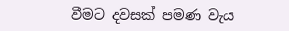වීමට දවසක් පමණ වැය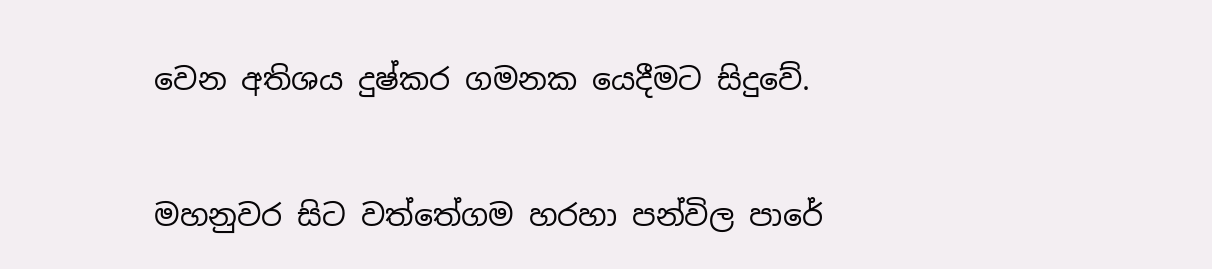වෙන අතිශය දුෂ්කර ගමනක යෙදීමට සිදුවේ.

මහනුවර සිට වත්තේගම හරහා පන්විල පාරේ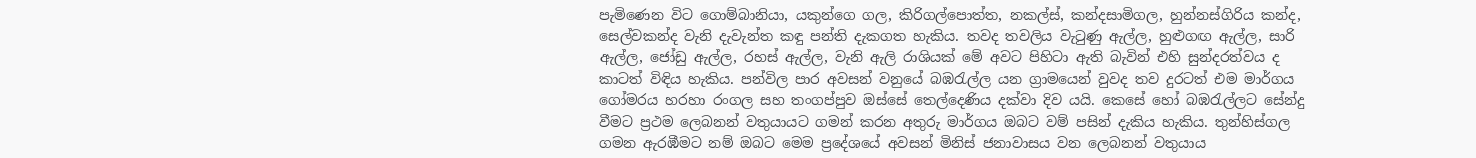පැමිණෙන විට ගොම්බානියා, යකුන්ගෙ ගල, කිරිගල්පොත්ත, නකල්ස්, කන්දසාමිගල, හුන්නස්ගිරිය කන්ද, සෙල්වකන්ද වැනි දැවැන්ත කඳු පන්ති දැකගත හැකිය. තවද තවලිය වැටුණු ඇල්ල, හුළුගඟ ඇල්ල, සාරි ඇල්ල, ජෝඩු ඇල්ල, රහස් ඇල්ල, වැනි ඇලි රාශියක් මේ අවට පිහිටා ඇති බැවින් එහි සුන්දරත්වය ද කාටත් විඳිය හැකිය. පන්විල පාර අවසන් වනුයේ බඹරැල්ල යන ග්‍රාමයෙන් වුවද තව දුරටත් එම මාර්ගය ගෝමරය හරහා රංගල සහ තංගප්පුව ඔස්සේ තෙල්දෙණිය දක්වා දිව යයි. කෙසේ හෝ බඹරැල්ලට සේන්දු වීමට ප්‍රථම ලෙබනන් වතුයායට ගමන් කරන අතුරු මාර්ගය ඔබට වම් පසින් දැකිය හැකිය. තුන්හිස්ගල ගමන ඇරඹීමට නම් ඔබට මෙම ප්‍රදේශයේ අවසන් මිනිස් ජනාවාසය වන ලෙබනන් වතුයාය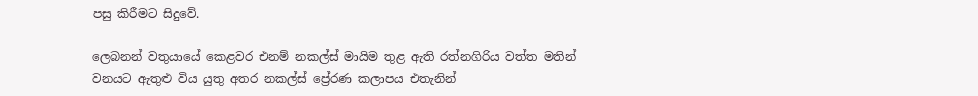පසු කිරීමට සිදුවේ.

ලෙබනන් වතුයායේ කෙළවර එනම් නකල්ස් මායිම තුළ ඇති රත්නගිරිය වත්ත මතින් වනයට ඇතුළු විය යුතු අතර නකල්ස් ප්‍රේරණ කලාපය එතැනින්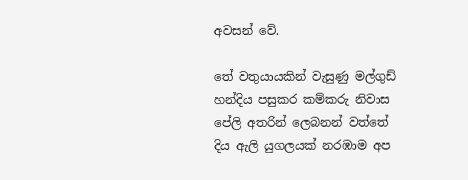අවසන් වේ.

තේ වතුයායකින් වැසුණු මල්ගුඩ් හන්දිය පසුකර කම්කරු නිවාස පේලි අතරින් ලෙබනන් වත්තේ දිය ඇලි යුගලයක් නරඹාම අප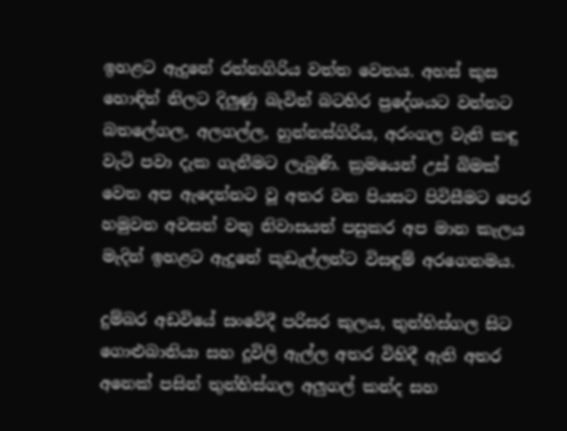ඉහළට ඇදුනේ රත්නගිරිය වත්ත වෙතය. අහස් කුස හොඳින් නිලට දිලුණු බැවින් බටහිර ප්‍රදේශයට වන්නට බතලේගල, අලගල්ල, හුන්නස්ගිරිය, අරංගල වැනි කඳු වැටි පවා දැක ගැනීමට ලැබුණි. ක්‍රමයෙන් උස් බිමක් වෙත අප ඇදෙන්නට වූ අතර වන පියසට පිවිසීමට පෙර හමුවන අවසන් වතු නිවාසයත් පසුකර අප මාන කැලය මැදින් ඉහළට ඇදුනේ කූඩැල්ලන්ට විසඳුම් අරගෙනමය.

දුම්බර අඩවියේ සංවේදී පරිසර කුලය, තුන්හිස්ගල සිට ගොළුබානියා සහ දූවිලි ඇල්ල අතර විහිදී ඇති අතර අනෙක් පසින් තුන්හිස්ගල අලුගල් කන්ද සහ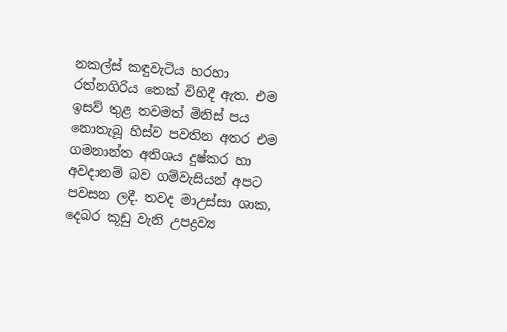නකල්ස් කඳුවැටිය හරහා රත්නගිරිය තෙක් විහිදී ඇත. එම ඉසව් තුළ තවමත් මිනිස් පය නොතැබූ හිස්ව පවතින අතර එම ගමනාන්ත අතිශය දුෂ්කර හා අවදානම් බව ගම්වැසියන් අපට පවසන ලදී. තවද මාඋස්සා ශාක, දෙබර කූඩු වැනි උපද්‍රව්‍ය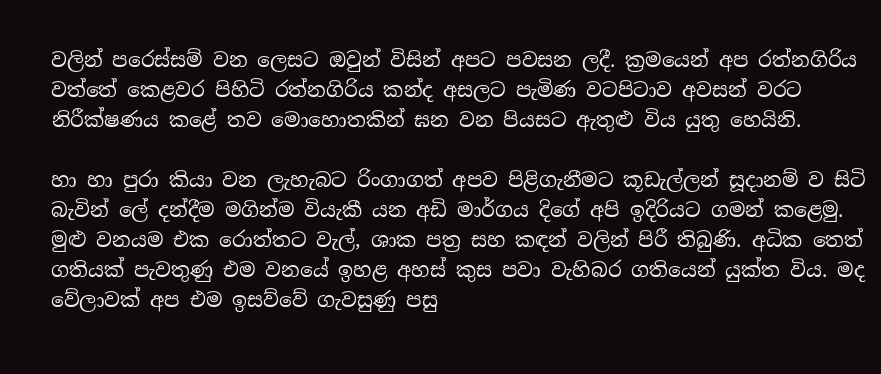වලින් පරෙස්සම් වන ලෙසට ඔවුන් විසින් අපට පවසන ලදී. ක්‍රමයෙන් අප රත්නගිරිය වත්තේ කෙළවර පිහිටි රත්නගිරිය කන්ද අසලට පැමිණ වටපිටාව අවසන් වරට නිරීක්ෂණය කළේ තව මොහොතකින් ඝන වන පියසට ඇතුළු විය යුතු හෙයිනි.

හා හා පුරා කියා වන ලැහැබට රිංගාගත් අපව පිළිගැනීමට කූඩැල්ලන් සූදානම් ව සිටි බැවින් ලේ දන්දීම මගින්ම වියැකී යන අඩි මාර්ගය දිගේ අපි ඉදිරියට ගමන් කළෙමු. මුළු වනයම එක රොත්තට වැල්, ශාක පත්‍ර සහ කඳන් වලින් පිරී තිබුණි. අධික තෙත් ගතියක් පැවතුණු එම වනයේ ඉහළ අහස් කුස පවා වැහිබර ගතියෙන් යුක්ත විය. මද වේලාවක් අප එම ඉසව්වේ ගැවසුණු පසු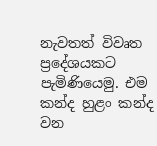නැවතත් විවෘත ප්‍රදේශයකට පැමිණියෙමු. එම කන්ද හුළං කන්ද වන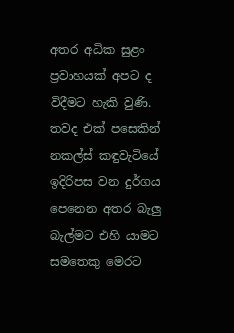අතර අධික සුළං ප්‍රවාහයක් අපට ද විදීමට හැකි වුණි. තවද එක් පසෙකින් නකල්ස් කඳුවැටියේ ඉදිරිපස වන දුර්ගය පෙනෙන අතර බැලු බැල්මට එහි යාමට සමතෙකු මෙරට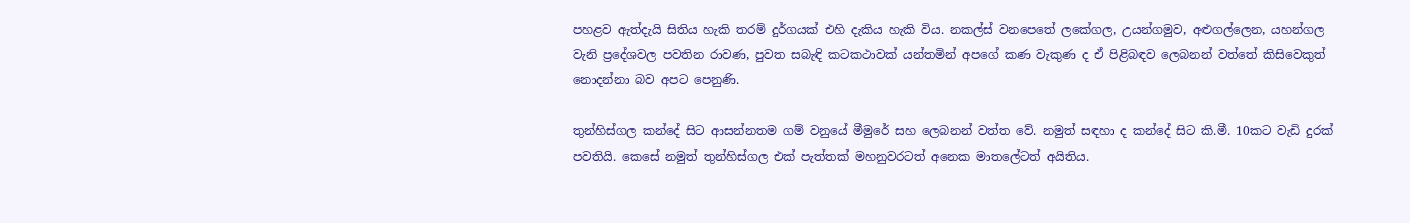පහළව ඇත්දැයි සිතිය හැකි තරම් දුර්ගයක් එහි දැකිය හැකි විය. නකල්ස් වනපෙතේ ලකේගල, උයන්ගමුව, අළුගල්ලෙන, යහන්ගල වැනි ප්‍රදේශවල පවතින රාවණ, පුවත සබැඳි කටකථාවක් යන්තමින් අපගේ කණ වැකුණ ද ඒ පිළිබඳව ලෙබනන් වත්තේ කිසිවෙකුත් නොදන්නා බව අපට පෙනුණි.

තුන්හිස්ගල කන්දේ සිට ආසන්නතම ගම් වනුයේ මීමුරේ සහ ලෙබනන් වත්ත වේ. නමුත් සඳහා ද කන්දේ සිට කි.මී. 10කට වැඩි දුරක් පවතියි. කෙසේ නමුත් තුන්හිස්ගල එක් පැත්තක් මහනුවරටත් අනෙක මාතලේටත් අයිතිය.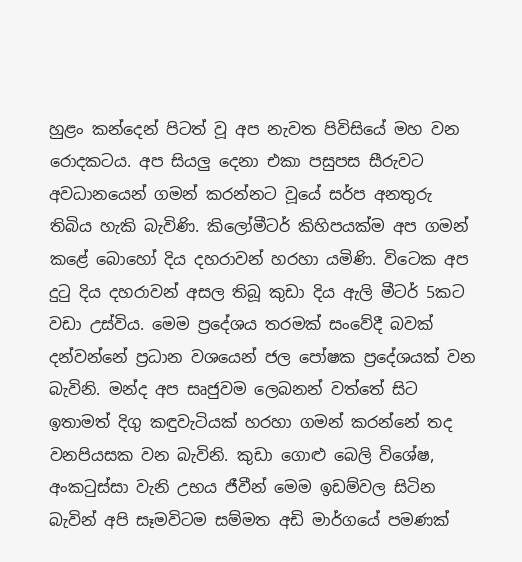හුළං කන්දෙන් පිටත් වූ අප නැවත පිවිසියේ මහ වන රොදකටය. අප සියලු දෙනා එකා පසුපස සීරුවට අවධානයෙන් ගමන් කරන්නට වූයේ සර්ප අනතුරු තිබිය හැකි බැවිණි. කිලෝමීටර් කිහිපයක්ම අප ගමන් කළේ බොහෝ දිය දහරාවන් හරහා යමිණි. විටෙක අප දුටු දිය දහරාවන් අසල තිබූ කුඩා දිය ඇලි මීටර් 5කට වඩා උස්විය. මෙම ප්‍රදේශය තරමක් සංවේදී බවක් දන්වන්නේ ප්‍රධාන වශයෙන් ජල පෝෂක ප්‍රදේශයක් වන බැවිනි. මන්ද අප සෘජුවම ලෙබනන් වත්තේ සිට ඉතාමත් දිගු කඳුවැටියක් හරහා ගමන් කරන්නේ තද වනපියසක වන බැවිනි. කුඩා ගොළු බෙලි විශේෂ, අංකටුස්සා වැනි උභය ජීවීන් මෙම ඉඩම්වල සිටින බැවින් අපි සෑමවිටම සම්මත අඩි මාර්ගයේ පමණක්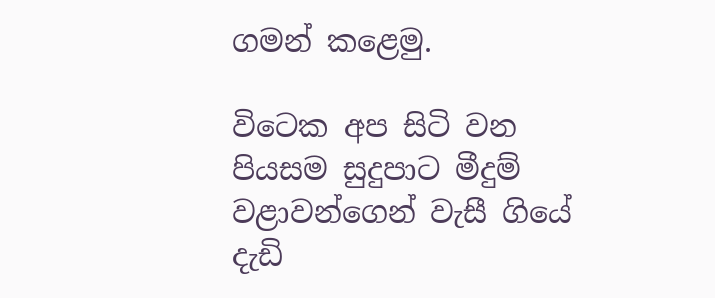ගමන් කළෙමු.

විටෙක අප සිටි වන පියසම සුදුපාට මීදුම් වළාවන්ගෙන් වැසී ගියේ දැඩි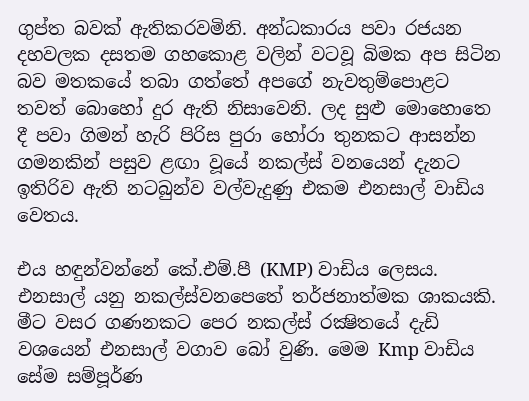ගුප්ත බවක් ඇතිකරවමිනි. අන්ධකාරය පවා රජයන දහවලක දසතම ගහකොළ වලින් වටවූ බිමක අප සිටින බව මතකයේ තබා ගත්තේ අපගේ නැවතුම්පොළට තවත් බොහෝ දුර ඇති නිසාවෙනි. ලද සුළු මොහොතෙ දී පවා ගිමන් හැරි පිරිස පුරා හෝරා තුනකට ආසන්න ගමනකින් පසුව ළඟා වූයේ නකල්ස් වනයෙන් දැනට ඉතිරිව ඇති නටබුන්ව වල්වැදුණු එකම එනසාල් වාඩිය වෙතය.

එය හඳුන්වන්නේ කේ.එම්.පී (KMP) වාඩිය ලෙසය. එනසාල් යනු නකල්ස්වනපෙතේ තර්ජනාත්මක ශාකයකි. මීට වසර ගණනකට පෙර නකල්ස් රක්‍ෂිතයේ දැඩි වශයෙන් එනසාල් වගාව බෝ වුණි. මෙම Kmp වාඩිය සේම සම්පූර්ණ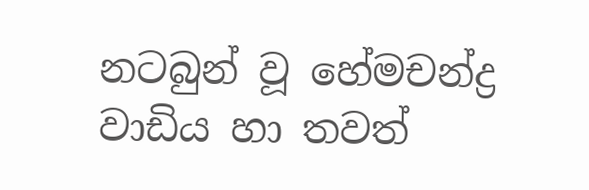නටබුන් වූ හේමචන්ද්‍ර වාඩිය හා තවත්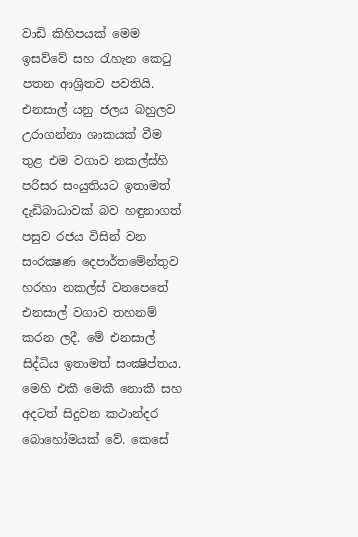වාඩි කිහිපයක් මෙම ඉසව්වේ සහ රැහැන කෙටු පතන ආශ්‍රිතව පවතියි. එනසාල් යනු ජලය බහුලව උරාගන්නා ශාකයක් වීම තුළ එම වගාව නකල්ස්හි පරිසර සංයුතියට ඉතාමත් දැඩිබාධාවක් බව හඳුනාගත් පසුව රජය විසින් වන සංරක්‍ෂණ දෙපාර්තමේන්තුව හරහා නකල්ස් වනපෙතේ එනසාල් වගාව තහනම් කරන ලදී. මේ එනසාල් සිද්ධිය ඉතාමත් සංක්‍ෂිප්තය. මෙහි එකී මෙකී නොකී සහ අදටත් සිදුවන කථාන්දර බොහෝමයක් වේ. කෙසේ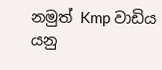නමුත් Kmp වාඩිය යනු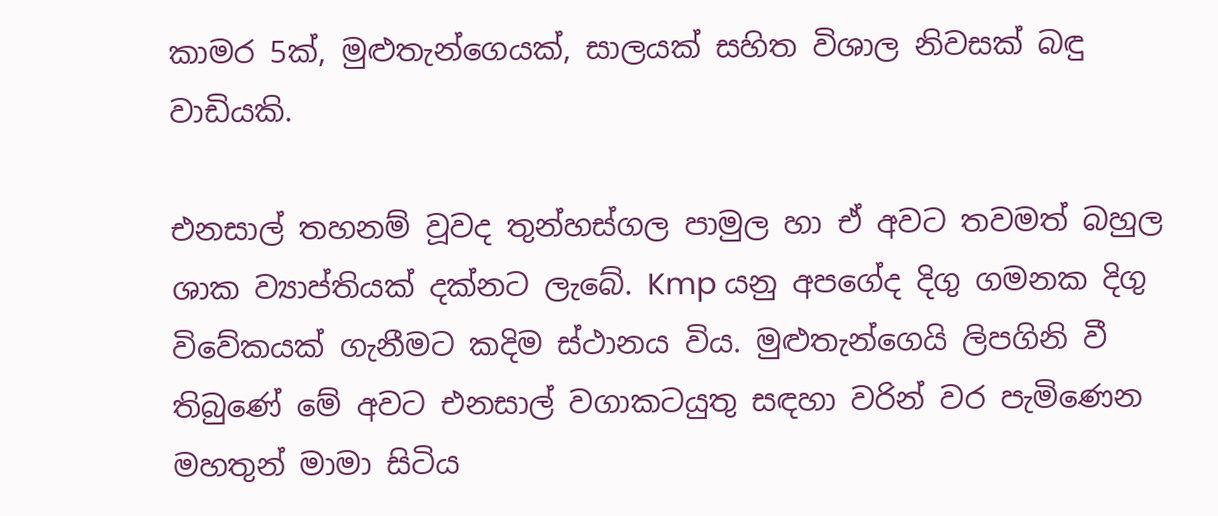කාමර 5ක්, මුළුතැන්ගෙයක්, සාලයක් සහිත විශාල නිවසක් බඳු වාඩියකි.

එනසාල් තහනම් වූවද තුන්හස්ගල පාමුල හා ඒ අවට තවමත් බහුල ශාක ව්‍යාප්තියක් දක්නට ලැබේ. Kmp යනු අපගේද දිගු ගමනක දිගු විවේකයක් ගැනීමට කදිම ස්ථානය විය. මුළුතැන්ගෙයි ලිපගිනි වී තිබුණේ මේ අවට එනසාල් වගාකටයුතු සඳහා වරින් වර පැමිණෙන මහතුන් මාමා සිටිය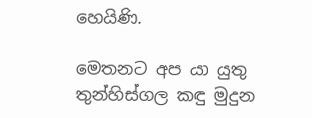හෙයිණි.

මෙතනට අප යා යුතු තුන්හිස්ගල කඳු මුදුන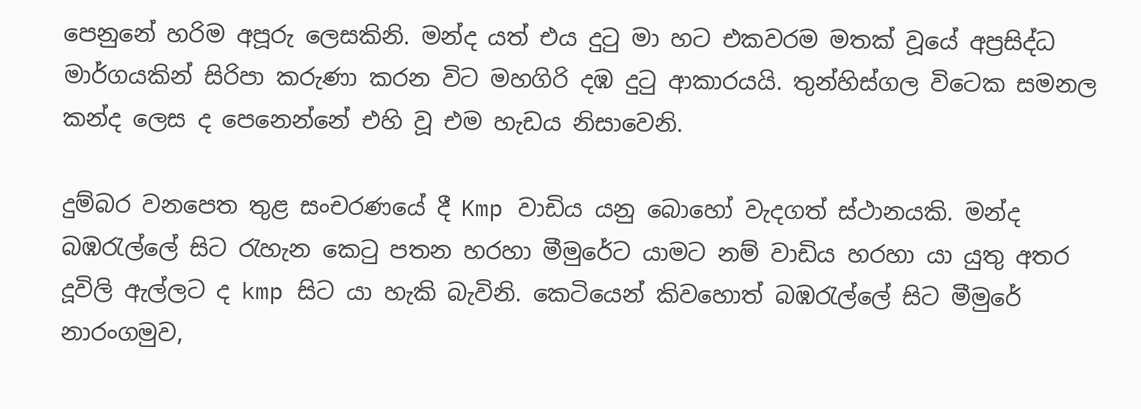පෙනුනේ හරිම අපූරු ලෙසකිනි. මන්ද යත් එය දුටු මා හට එකවරම මතක් වූයේ අප්‍රසිද්ධ මාර්ගයකින් සිරිපා කරුණා කරන විට මහගිරි දඹ දුටු ආකාරයයි. තුන්හිස්ගල විටෙක සමනල කන්ද ලෙස ද පෙනෙන්නේ එහි වූ එම හැඩය නිසාවෙනි.

දුම්බර වනපෙත තුළ සංචරණයේ දී Kmp වාඩිය යනු බොහෝ වැදගත් ස්ථානයකි. මන්ද බඹරැල්ලේ සිට රැහැන කෙටු පතන හරහා මීමුරේට යාමට නම් වාඩිය හරහා යා යුතු අතර දූවිලි ඇල්ලට ද kmp සිට යා හැකි බැවිනි. කෙටියෙන් කිවහොත් බඹරැල්ලේ සිට මීමුරේ නාරංගමුව,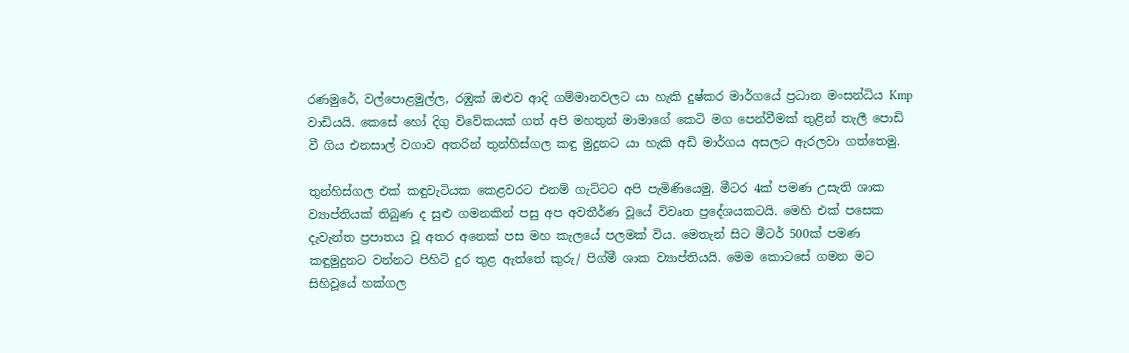රණමුරේ, වල්පොළමුල්ල, රඹුක් ඔළුව ආදි ගම්මානවලට යා හැකි දුෂ්කර මාර්ගයේ ප්‍රධාන මංසන්ධිය Kmp වාඩියයි. කෙසේ හෝ දිගු විවේකයක් ගත් අපි මහතුන් මාමාගේ කෙටි මග පෙන්වීමක් තුළින් තැලී පොඩි වී ගිය එනසාල් වගාව අතරින් තුන්හිස්ගල කඳු මුදුනට යා හැකි අඩි මාර්ගය අසලට ඇරලවා ගත්තෙමු.

තුන්හිස්ගල එක් කඳුවැටියක කෙළවරට එනම් ගැට්ටට අපි පැමිණියෙමු. මීටර 4ක් පමණ උසැති ශාක ව්‍යාප්තියක් තිබුණ ද සුළු ගමනකින් පසු අප අවතීර්ණ වූයේ විවෘත ප්‍රදේශයකටයි. මෙහි එක් පසෙක දැවැන්ත ප්‍රපාතය වූ අතර අනෙක් පස මහ කැලයේ පලමක් විය. මෙතැන් සිට මීටර් 500ක් පමණ කඳුමුදුනට වන්නට පිහිටි දුර තුළ ඇත්තේ කුරු/ පිග්මී ශාක ව්‍යාප්තියයි. මෙම කොටසේ ගමන මට සිහිවූයේ හක්ගල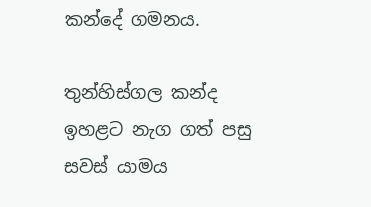කන්දේ ගමනය.

තුන්හිස්ගල කන්ද ඉහළට නැග ගත් පසු සවස් යාමය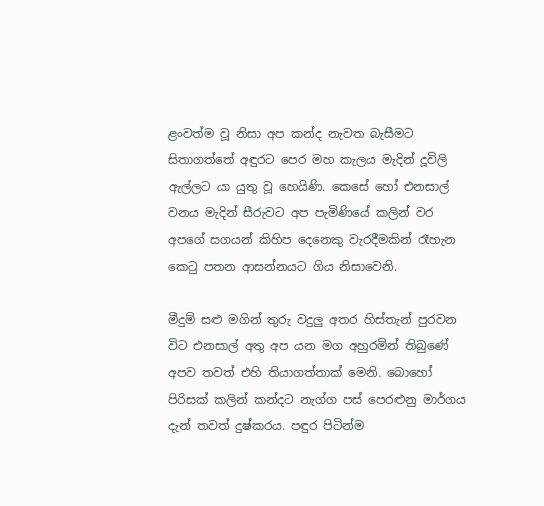ළංවත්ම වූ නිසා අප කන්ද නැවත බැසීමට සිතාගත්තේ අඳුරට පෙර මහ කැලය මැදින් දූවිලි ඇල්ලට යා යුතු වූ හෙයිණි. කෙසේ හෝ එනසාල් වනය මැදින් සීරුවට අප පැමිණියේ කලින් වර අපගේ සගයන් කිහිප දෙනෙකු වැරදීමකින් රෑහැන කෙටු පතන ආසන්නයට ගිය නිසාවෙනි.

මීදුම් සළු මගින් තුරු වදුලු අතර හිස්තැන් පුරවන විට එනසාල් අතු අප යන මග අහුරමින් තිබුණේ අපව තවත් එහි තියාගත්තාක් මෙනි. බොහෝ පිරිසක් කලින් කන්දට නැග්ග පස් පෙරළුනු මාර්ගය දැන් තවත් දුෂ්කරය. පඳුර පිටින්ම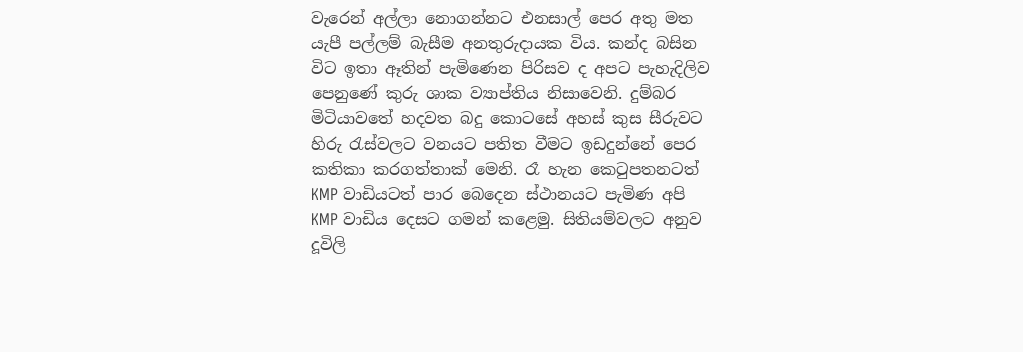වැරෙන් අල්ලා නොගන්නට එනසාල් පෙර අතු මත යැපී පල්ලම් බැසීම අනතුරුදායක විය. කන්ද බසින විට ඉතා ඈතින් පැමිණෙන පිරිසව ද අපට පැහැදිලිව පෙනුණේ කුරු ශාක ව්‍යාප්තිය නිසාවෙනි. දුම්බර මිටියාවතේ හදවත බදු කොටසේ අහස් කුස සීරුවට හිරු රැස්වලට වනයට පතිත වීමට ඉඩදුන්නේ පෙර කතිකා කරගත්තාක් මෙනි. රෑ හැන කෙටුපතනටත් KMP වාඩියටත් පාර බෙදෙන ස්ථානයට පැමිණ අපි KMP වාඩිය දෙසට ගමන් කළෙමු. සිතියම්වලට අනුව දූවිලි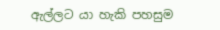ඇල්ලට යා හැකි පහසුම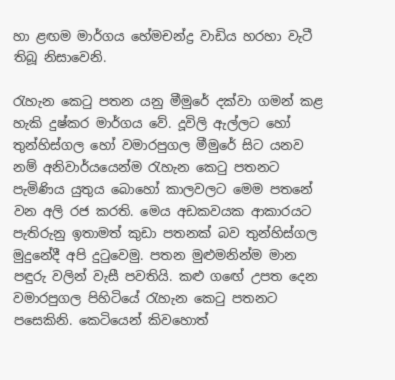හා ළඟම මාර්ගය හේමචන්ද්‍ර වාඩිය හරහා වැටී තිබූ නිසාවෙනි.

රැහැන කෙටු පතන යනු මීමුරේ දක්වා ගමන් කළ හැකි දුෂ්කර මාර්ගය වේ. දූවිලි ඇල්ලට හෝ තුන්හිස්ගල හෝ වමාරපුගල මීමුරේ සිට යනව නම් අනිවාර්යයෙන්ම රැහැන කෙටු පතනට පැමිණිය යුතුය බොහෝ කාලවලට මෙම පතනේ වන අලි රජ කරති. මෙය අඩකවයක ආකාරයට පැතිරුනු ඉතාමත් කුඩා පතනක් බව තුන්හිස්ගල මුදුනේදී අපි දුටුවෙමු. පතන මුළුමනින්ම මාන පඳුරු වලින් වැසී පවතියි. කළු ගඟේ උපත දෙන වමාරපුගල පිහිටියේ රැහැන කෙටු පතනට පසෙකිනි. කෙටියෙන් කිවහොත්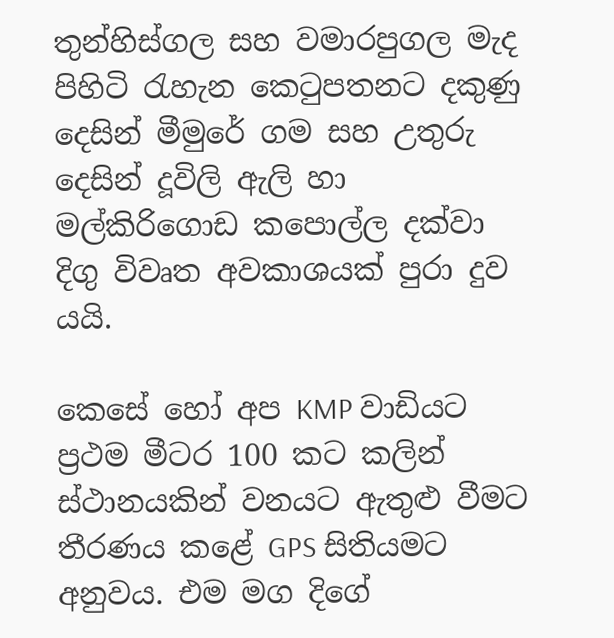තුන්හිස්ගල සහ වමාරපුගල මැද පිහිටි රැහැන කෙටුපතනට දකුණු දෙසින් මීමුරේ ගම සහ උතුරු දෙසින් දූවිලි ඇලි හා මල්කිරිගොඩ කපොල්ල දක්වා දිගු විවෘත අවකාශයක් පුරා දුව යයි.

කෙසේ හෝ අප KMP වාඩියට ප්‍රථම මීටර 100 කට කලින් ස්ථානයකින් වනයට ඇතුළු වීමට තීරණය කළේ GPS සිතියමට අනුවය. එම මග දිගේ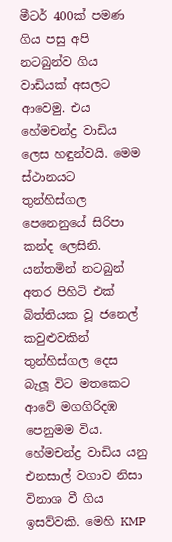මීටර් 400ක් පමණ ගිය පසු අපි නටබුන්ව ගිය වාඩියක් අසලට ආවෙමු. එය හේමචන්ද්‍ර වාඩිය ලෙස හඳුන්වයි. මෙම ස්ථානයට තුන්හිස්ගල පෙනෙනුයේ සිරිපා කන්ද ලෙසිනි. යන්තමින් නටබුන් අතර පිහිටි එක් බිත්තියක වූ ජනෙල් කවුළුවකින් තුන්හිස්ගල දෙස බැලූ විට මතකෙට ආවේ මගගිරිදඹ පෙනුමම විය. හේමචන්ද්‍ර වාඩිය යනු එනසාල් වගාව නිසා විනාශ වී ගිය ඉසව්වකි. මෙහි KMP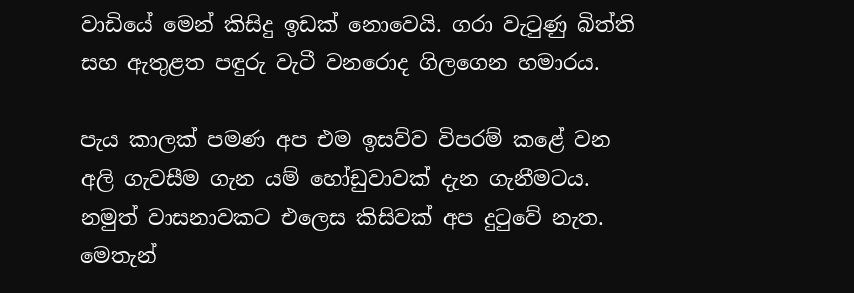වාඩියේ මෙන් කිසිදු ඉඩක් නොවෙයි. ගරා වැටුණු බිත්ති සහ ඇතුළත පඳුරු වැටී වනරොද ගිලගෙන හමාරය.

පැය කාලක් පමණ අප එම ඉසව්ව විපරම් කළේ වන අලි ගැවසීම ගැන යම් හෝඩුවාවක් දැන ගැනීමටය. නමුත් වාසනාවකට එලෙස කිසිවක් අප දුටුවේ නැත. මෙතැන්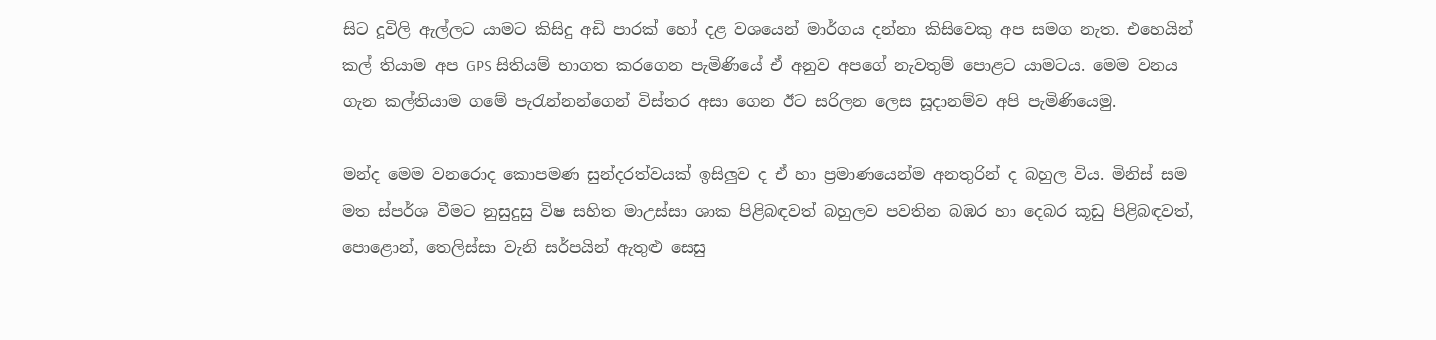සිට දූවිලි ඇල්ලට යාමට කිසිදු අඩි පාරක් හෝ දළ වශයෙන් මාර්ගය දන්නා කිසිවෙකු අප සමග නැත. එහෙයින් කල් තියාම අප GPS සිතියම් භාගත කරගෙන පැමිණියේ ඒ අනුව අපගේ නැවතුම් පොළට යාමටය. මෙම වනය ගැන කල්තියාම ගමේ පැරැන්නන්ගෙන් විස්තර අසා ගෙන ඊට සරිලන ලෙස සූද‌ානම්ව අපි පැමිණියෙමු.

මන්ද මෙම වනරොද කොපමණ සුන්දරත්වයක් ඉසිලුව ද ඒ හා ප්‍රමාණයෙන්ම අනතුරින් ද බහුල විය. මිනිස් සම මත ස්පර්ශ වීමට නුසුදුසු විෂ සහිත මාඋස්සා ශාක පිළිබඳවත් බහුලව පවතින බඹර හා දෙබර කූඩු පිළිබඳවත්, පොළොන්, තෙලිස්සා වැනි සර්පයින් ඇතුළු සෙසු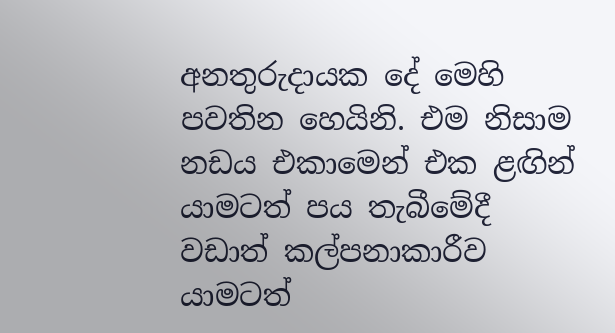අනතුරුදායක දේ මෙහි පවතින හෙයිනි. එම නිසාම නඩය එකාමෙන් එක ළඟින් යාමටත් පය තැබීමේදී වඩාත් කල්පනාකාරීව යාමටත්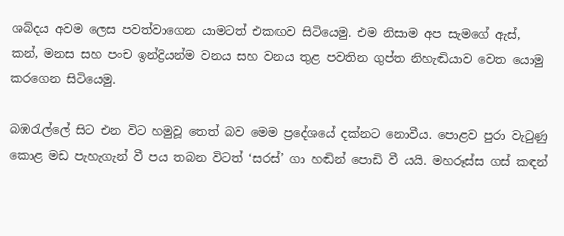ශබ්දය අවම ලෙස පවත්වාගෙන යාමටත් එකඟව සිටියෙමු. එම නිසාම අප සැමගේ ඇස්, කන්, මනස සහ පංච ඉන්ද්‍රියන්ම වනය සහ වනය තුළ පවතින ගුප්ත නිහැඬියාව වෙත යොමු කරගෙන සිටියෙමු.

බඹරැල්ලේ සිට එන විට හමුවූ තෙත් බව මෙම ප්‍රදේශයේ දක්නට නොවීය. පොළව පුරා වැටුණු කොළ මඩ පැහැගැන් වී පය තබන විටත් ‘සරස්’ ගා හඬින් පොඩි වී යයි. මහරූස්ස ගස් කඳන්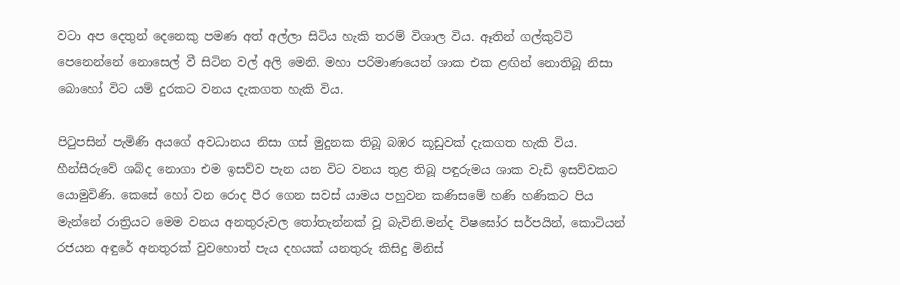වටා අප දෙතුන් දෙනෙකු පමණ අත් අල්ලා සිටිය හැකි තරම් විශාල විය. ඈතින් ගල්කුට්ටි පෙනෙන්නේ නොසෙල් වී සිටින වල් අලි මෙනි. මහා පරිමාණයෙන් ශාක එක ළඟින් නොතිබූ නිසා බොහෝ විට යම් දුරකට වනය දැකගත හැකි විය.

පිටුපසින් පැමිණි අයගේ අවධානය නිසා ගස් මුදුනක තිබූ බඹර කූඩුවක් දැකගත හැකි විය. හීන්සීරුවේ ශබ්ද නොගා එම ඉසව්ව පැන යන විට වනය තුළ තිබූ පඳුරුමය ශාක වැඩි ඉසව්වකට යොමුවිණි. කෙසේ හෝ වන රොද පීර ගෙන සවස් යාමය පහුවන කණිසමේ හණි හණිකට පිය මැන්නේ රාත්‍රියට මෙම වනය අනතුරුවල තෝතැන්නක් වූ බැවිනි.මන්ද විෂඝෝර සර්පයින්, කොටියන් රජයන අඳුරේ අනතුරක් වුවහොත් පැය දහයක් යනතුරු කිසිදු මිනිස්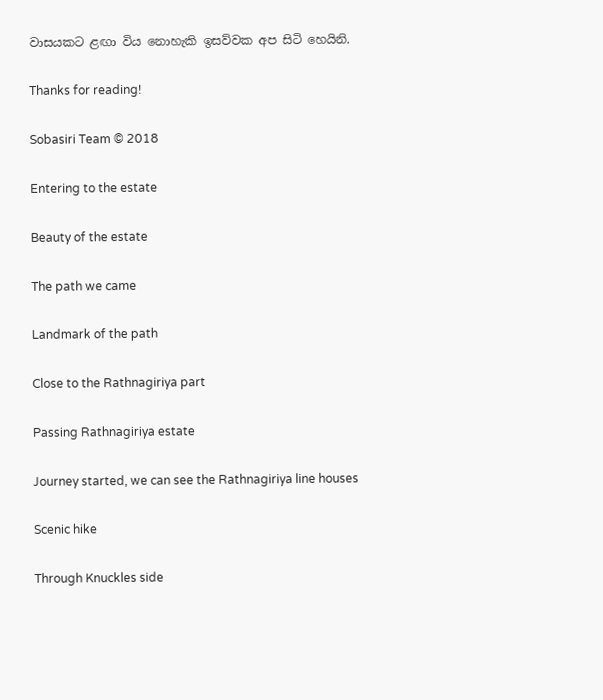වාසයකට ළඟා විය නොහැකි ඉසව්වක අප සිටි හෙයිනි.

Thanks for reading!

Sobasiri Team © 2018

Entering to the estate

Beauty of the estate

The path we came

Landmark of the path

Close to the Rathnagiriya part

Passing Rathnagiriya estate

Journey started, we can see the Rathnagiriya line houses

Scenic hike

Through Knuckles side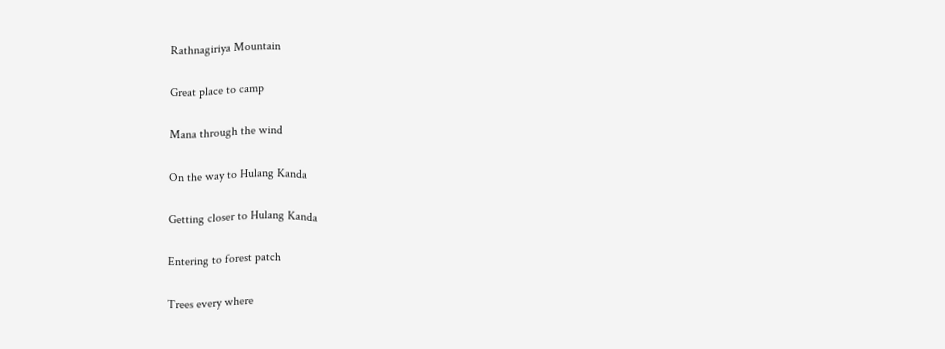Rathnagiriya Mountain

Great place to camp

Mana through the wind

On the way to Hulang Kanda

Getting closer to Hulang Kanda

Entering to forest patch

Trees every where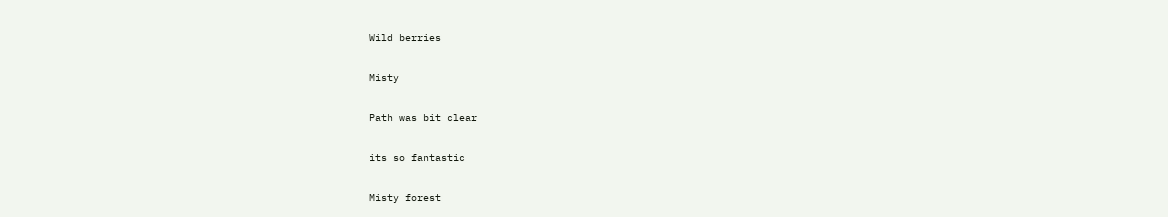Wild berries

Misty

Path was bit clear

its so fantastic

Misty forest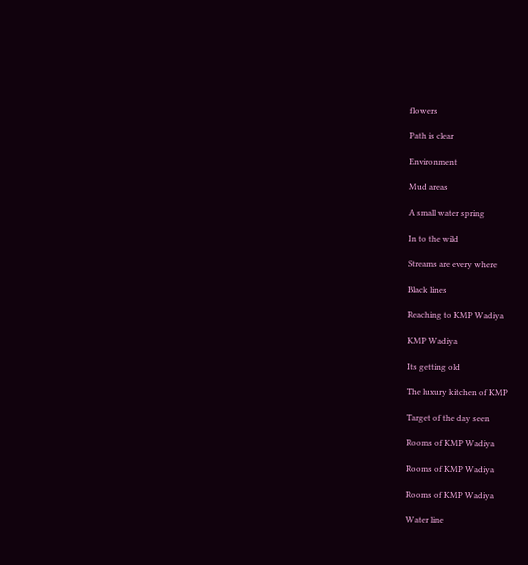flowers

Path is clear

Environment

Mud areas

A small water spring

In to the wild

Streams are every where

Black lines

Reaching to KMP Wadiya

KMP Wadiya

Its getting old

The luxury kitchen of KMP

Target of the day seen

Rooms of KMP Wadiya

Rooms of KMP Wadiya

Rooms of KMP Wadiya

Water line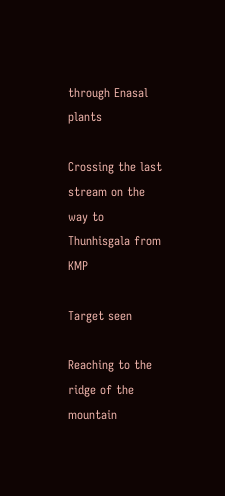through Enasal plants

Crossing the last stream on the way to Thunhisgala from KMP

Target seen

Reaching to the ridge of the mountain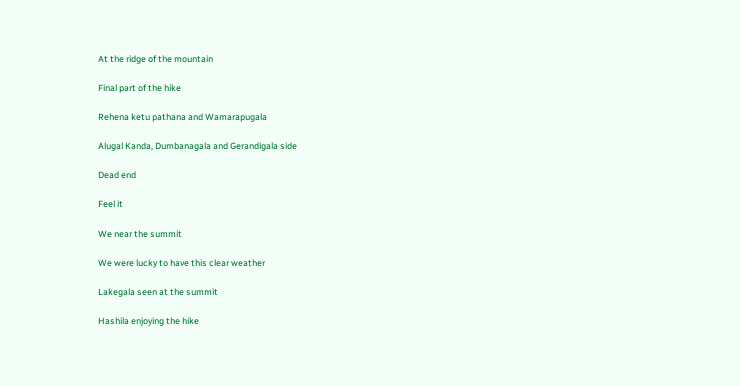At the ridge of the mountain

Final part of the hike

Rehena ketu pathana and Wamarapugala

Alugal Kanda, Dumbanagala and Gerandigala side

Dead end

Feel it

We near the summit

We were lucky to have this clear weather

Lakegala seen at the summit

Hashila enjoying the hike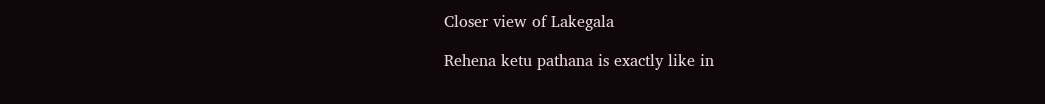Closer view of Lakegala

Rehena ketu pathana is exactly like in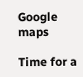Google maps

Time for a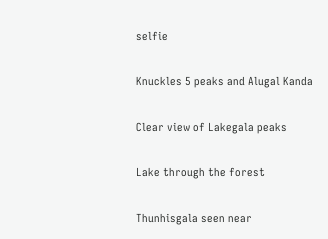selfie

Knuckles 5 peaks and Alugal Kanda

Clear view of Lakegala peaks

Lake through the forest

Thunhisgala seen near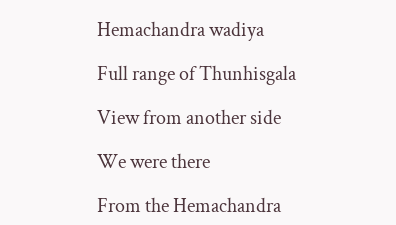Hemachandra wadiya

Full range of Thunhisgala

View from another side

We were there

From the Hemachandra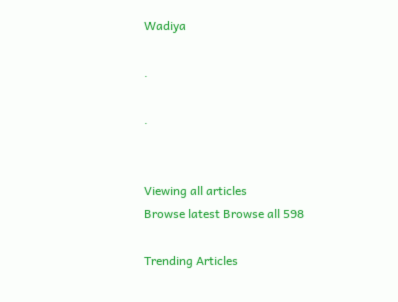Wadiya

.

.


Viewing all articles
Browse latest Browse all 598

Trending Articles